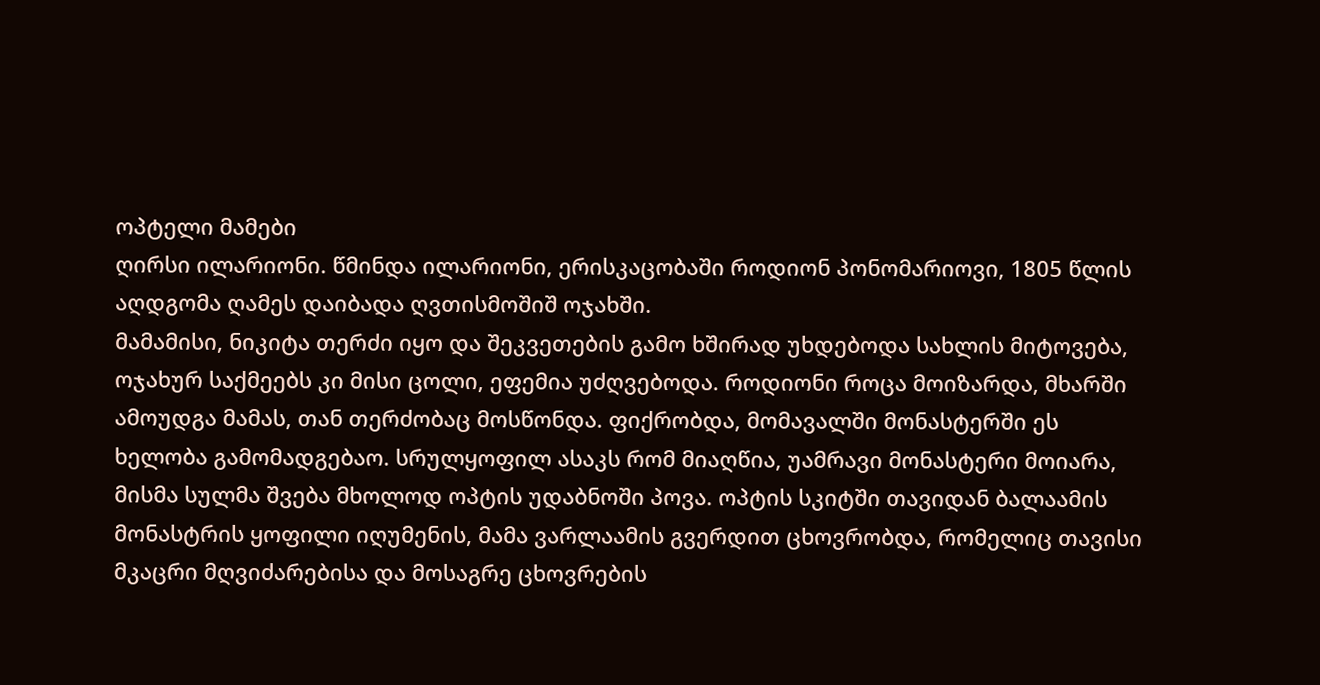ოპტელი მამები
ღირსი ილარიონი. წმინდა ილარიონი, ერისკაცობაში როდიონ პონომარიოვი, 1805 წლის აღდგომა ღამეს დაიბადა ღვთისმოშიშ ოჯახში.
მამამისი, ნიკიტა თერძი იყო და შეკვეთების გამო ხშირად უხდებოდა სახლის მიტოვება, ოჯახურ საქმეებს კი მისი ცოლი, ეფემია უძღვებოდა. როდიონი როცა მოიზარდა, მხარში ამოუდგა მამას, თან თერძობაც მოსწონდა. ფიქრობდა, მომავალში მონასტერში ეს ხელობა გამომადგებაო. სრულყოფილ ასაკს რომ მიაღწია, უამრავი მონასტერი მოიარა, მისმა სულმა შვება მხოლოდ ოპტის უდაბნოში პოვა. ოპტის სკიტში თავიდან ბალაამის მონასტრის ყოფილი იღუმენის, მამა ვარლაამის გვერდით ცხოვრობდა, რომელიც თავისი მკაცრი მღვიძარებისა და მოსაგრე ცხოვრების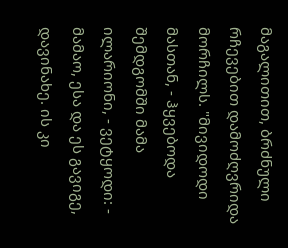მაგალითით, ბრძნული რჩევებით დამოძღვრიდა მორჩილს. "მივიდოდი მასთან, - ჰყვებოდა შემდგომში მამა ილარიონი, - ვეტყოდი: - მამაო, ესა და ეს გავიგე, დავინახე. ის კი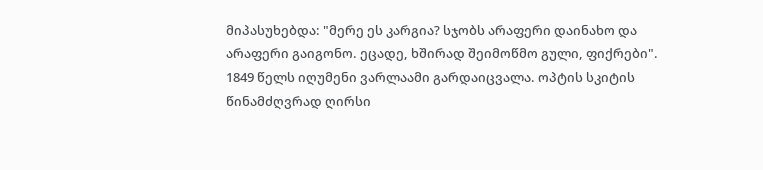მიპასუხებდა: "მერე ეს კარგია? სჯობს არაფერი დაინახო და არაფერი გაიგონო. ეცადე, ხშირად შეიმოწმო გული, ფიქრები". 1849 წელს იღუმენი ვარლაამი გარდაიცვალა. ოპტის სკიტის წინამძღვრად ღირსი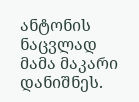ანტონის ნაცვლად მამა მაკარი დანიშნეს.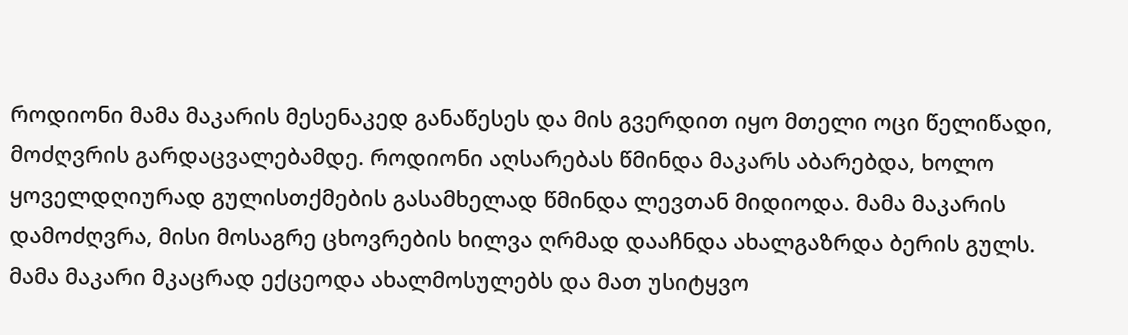როდიონი მამა მაკარის მესენაკედ განაწესეს და მის გვერდით იყო მთელი ოცი წელიწადი, მოძღვრის გარდაცვალებამდე. როდიონი აღსარებას წმინდა მაკარს აბარებდა, ხოლო ყოველდღიურად გულისთქმების გასამხელად წმინდა ლევთან მიდიოდა. მამა მაკარის დამოძღვრა, მისი მოსაგრე ცხოვრების ხილვა ღრმად დააჩნდა ახალგაზრდა ბერის გულს. მამა მაკარი მკაცრად ექცეოდა ახალმოსულებს და მათ უსიტყვო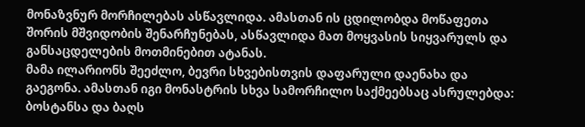მონაზვნურ მორჩილებას ასწავლიდა. ამასთან ის ცდილობდა მოწაფეთა შორის მშვიდობის შენარჩუნებას, ასწავლიდა მათ მოყვასის სიყვარულს და განსაცდელების მოთმინებით ატანას.
მამა ილარიონს შეეძლო, ბევრი სხვებისთვის დაფარული დაენახა და გაეგონა. ამასთან იგი მონასტრის სხვა სამორჩილო საქმეებსაც ასრულებდა: ბოსტანსა და ბაღს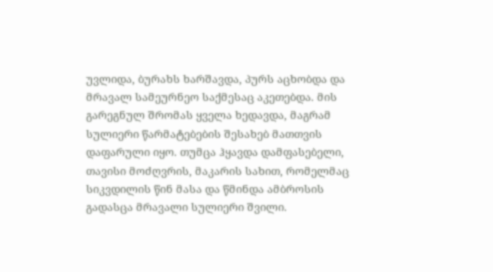უვლიდა, ბურახს ხარშავდა, პურს აცხობდა და მრავალ სამეურნეო საქმესაც აკეთებდა. მის გარეგნულ შრომას ყველა ხედავდა, მაგრამ სულიერი წარმატებების შესახებ მათთვის დაფარული იყო. თუმცა ჰყავდა დამფასებელი, თავისი მოძღვრის, მაკარის სახით, რომელმაც სიკვდილის წინ მასა და წმინდა ამბროსის გადასცა მრავალი სულიერი შვილი.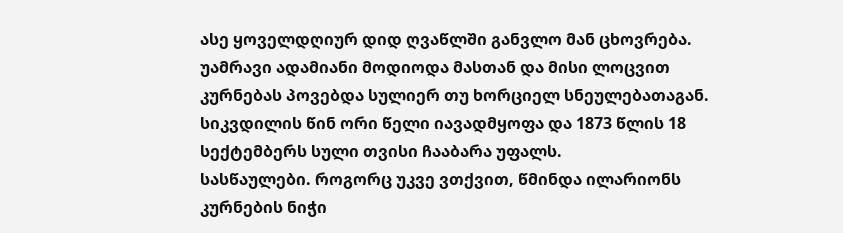ასე ყოველდღიურ დიდ ღვაწლში განვლო მან ცხოვრება. უამრავი ადამიანი მოდიოდა მასთან და მისი ლოცვით კურნებას პოვებდა სულიერ თუ ხორციელ სნეულებათაგან. სიკვდილის წინ ორი წელი იავადმყოფა და 1873 წლის 18 სექტემბერს სული თვისი ჩააბარა უფალს.
სასწაულები. როგორც უკვე ვთქვით, წმინდა ილარიონს კურნების ნიჭი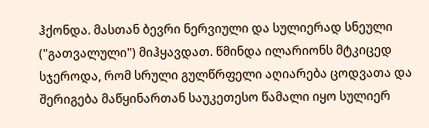ჰქონდა. მასთან ბევრი ნერვიული და სულიერად სნეული ("გათვალული") მიჰყავდათ. წმინდა ილარიონს მტკიცედ სჯეროდა, რომ სრული გულწრფელი აღიარება ცოდვათა და შერიგება მაწყინართან საუკეთესო წამალი იყო სულიერ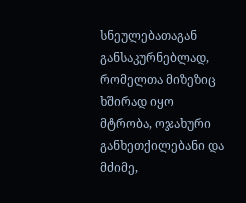სნეულებათაგან განსაკურნებლად, რომელთა მიზეზიც ხშირად იყო მტრობა, ოჯახური განხეთქილებანი და მძიმე,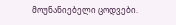მოუნანიებელი ცოდვები.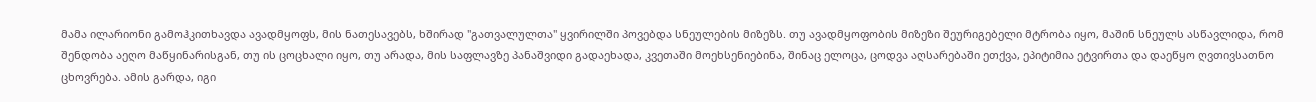მამა ილარიონი გამოჰკითხავდა ავადმყოფს, მის ნათესავებს, ხშირად "გათვალულთა" ყვირილში პოვებდა სნეულების მიზეზს. თუ ავადმყოფობის მიზეზი შეურიგებელი მტრობა იყო, მაშინ სნეულს ასწავლიდა, რომ შენდობა აეღო მაწყინარისგან, თუ ის ცოცხალი იყო, თუ არადა, მის საფლავზე პანაშვიდი გადაეხადა, კვეთაში მოეხსენიებინა, შინაც ელოცა, ცოდვა აღსარებაში ეთქვა, ეპიტიმია ეტვირთა და დაეწყო ღვთივსათნო ცხოვრება. ამის გარდა, იგი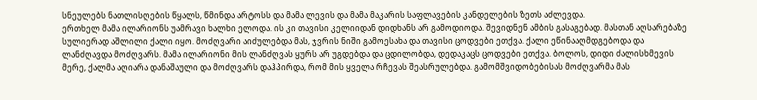სნეულებს ნათლისღების წყალს, წმინდა არტოსს და მამა ლევის და მამა მაკარის საფლავების კანდელების ზეთს აძლევდა.
ერთხელ მამა ილარიონს უამრავი ხალხი ელოდა. ის კი თავისი კელიიდან დიდხანს არ გამოდიოდა. შევიდნენ ამბის გასაგებად. მასთან აღსარებაზე სულიერად აშლილი ქალი იყო. მოძღვარი აიძულებდა მას, ჯვრის ნიში გამოესახა და თავისი ცოდვები ეთქვა. ქალი ეწინააღმდგებოდა და ლანძღავდა მოძღვარს. მამა ილარიონი მის ლანძღვას ყურს არ უგდებდა და ცდილობდა, დედაკაცს ცოდვები ეთქვა. ბოლოს, დიდი ძალისხმევის მერე, ქალმა აღიარა დანაშაული და მოძღვარს დაჰპირდა, რომ მის ყველა რჩევას შეასრულებდა. გამომშვიდობებისას მოძღვარმა მას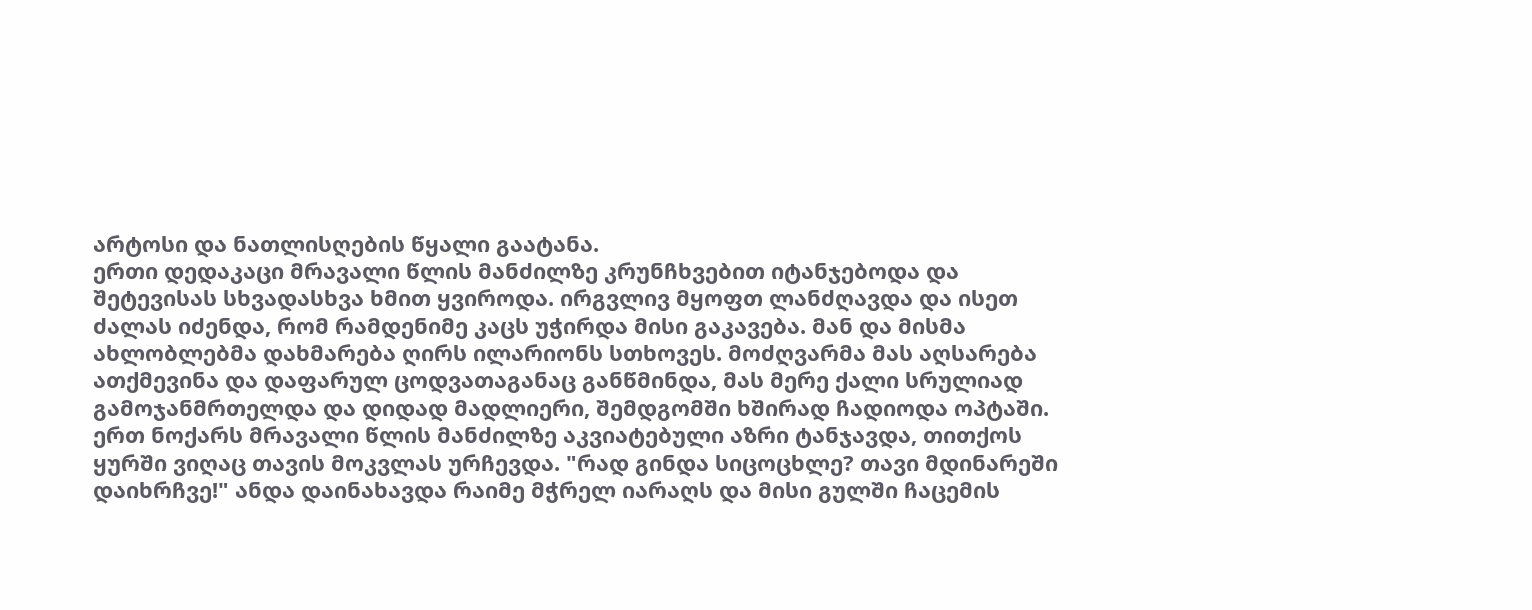არტოსი და ნათლისღების წყალი გაატანა.
ერთი დედაკაცი მრავალი წლის მანძილზე კრუნჩხვებით იტანჯებოდა და შეტევისას სხვადასხვა ხმით ყვიროდა. ირგვლივ მყოფთ ლანძღავდა და ისეთ ძალას იძენდა, რომ რამდენიმე კაცს უჭირდა მისი გაკავება. მან და მისმა ახლობლებმა დახმარება ღირს ილარიონს სთხოვეს. მოძღვარმა მას აღსარება ათქმევინა და დაფარულ ცოდვათაგანაც განწმინდა, მას მერე ქალი სრულიად გამოჯანმრთელდა და დიდად მადლიერი, შემდგომში ხშირად ჩადიოდა ოპტაში.
ერთ ნოქარს მრავალი წლის მანძილზე აკვიატებული აზრი ტანჯავდა, თითქოს ყურში ვიღაც თავის მოკვლას ურჩევდა. "რად გინდა სიცოცხლე? თავი მდინარეში დაიხრჩვე!" ანდა დაინახავდა რაიმე მჭრელ იარაღს და მისი გულში ჩაცემის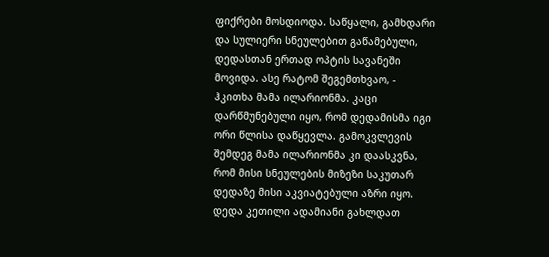ფიქრები მოსდიოდა. საწყალი, გამხდარი და სულიერი სნეულებით გაწამებული, დედასთან ერთად ოპტის სავანეში მოვიდა. ასე რატომ შეგემთხვაო, - ჰკითხა მამა ილარიონმა. კაცი დარწმუნებული იყო, რომ დედამისმა იგი ორი წლისა დაწყევლა. გამოკვლევის შემდეგ მამა ილარიონმა კი დაასკვნა, რომ მისი სნეულების მიზეზი საკუთარ დედაზე მისი აკვიატებული აზრი იყო. დედა კეთილი ადამიანი გახლდათ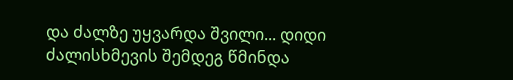და ძალზე უყვარდა შვილი... დიდი ძალისხმევის შემდეგ წმინდა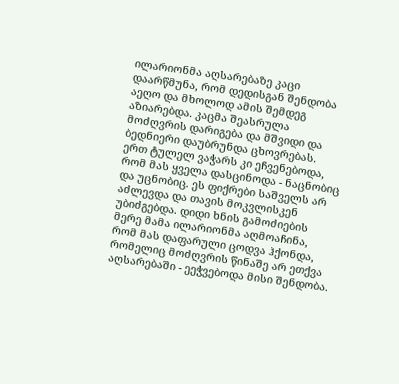ილარიონმა აღსარებაზე კაცი დაარწმუნა, რომ დედისგან შენდობა აეღო და მხოლოდ ამის შემდეგ აზიარებდა. კაცმა შეასრულა მოძღვრის დარიგება და მშვიდი და ბედნიერი დაუბრუნდა ცხოვრებას.
ერთ ტულელ ვაჭარს კი ეჩვენებოდა, რომ მას ყველა დასცინოდა - ნაცნობიც და უცნობიც. ეს ფიქრები საშველს არ აძლევდა და თავის მოკვლისკენ უბიძგებდა. დიდი ხნის გამოძიების მერე მამა ილარიონმა აღმოაჩინა, რომ მას დაფარული ცოდვა ჰქონდა, რომელიც მოძღვრის წინაშე არ ეთქვა აღსარებაში - ეეჭვებოდა მისი შენდობა.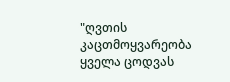"ღვთის კაცთმოყვარეობა ყველა ცოდვას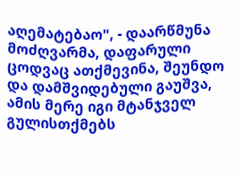აღემატებაო", - დაარწმუნა მოძღვარმა, დაფარული ცოდვაც ათქმევინა, შეუნდო და დამშვიდებული გაუშვა, ამის მერე იგი მტანჯველ გულისთქმებს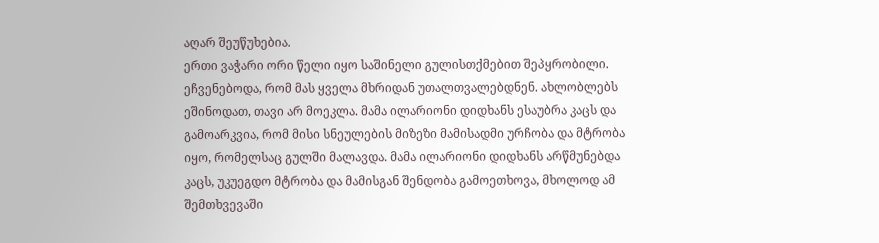აღარ შეუწუხებია.
ერთი ვაჭარი ორი წელი იყო საშინელი გულისთქმებით შეპყრობილი. ეჩვენებოდა, რომ მას ყველა მხრიდან უთალთვალებდნენ. ახლობლებს ეშინოდათ, თავი არ მოეკლა. მამა ილარიონი დიდხანს ესაუბრა კაცს და გამოარკვია, რომ მისი სნეულების მიზეზი მამისადმი ურჩობა და მტრობა იყო, რომელსაც გულში მალავდა. მამა ილარიონი დიდხანს არწმუნებდა კაცს, უკუეგდო მტრობა და მამისგან შენდობა გამოეთხოვა, მხოლოდ ამ შემთხვევაში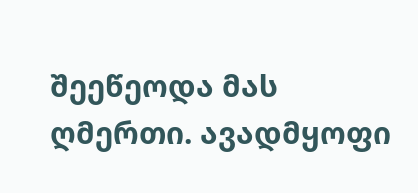შეეწეოდა მას ღმერთი. ავადმყოფი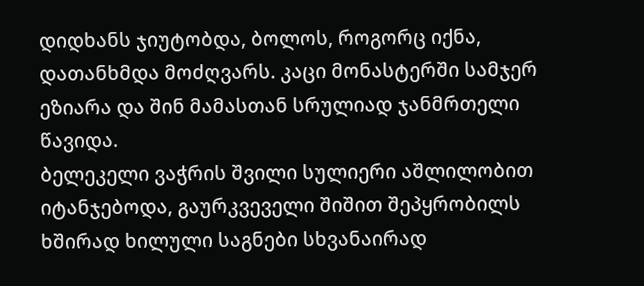დიდხანს ჯიუტობდა, ბოლოს, როგორც იქნა, დათანხმდა მოძღვარს. კაცი მონასტერში სამჯერ ეზიარა და შინ მამასთან სრულიად ჯანმრთელი წავიდა.
ბელეკელი ვაჭრის შვილი სულიერი აშლილობით იტანჯებოდა, გაურკვეველი შიშით შეპყრობილს ხშირად ხილული საგნები სხვანაირად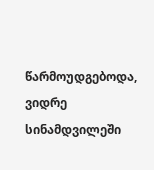წარმოუდგებოდა, ვიდრე სინამდვილეში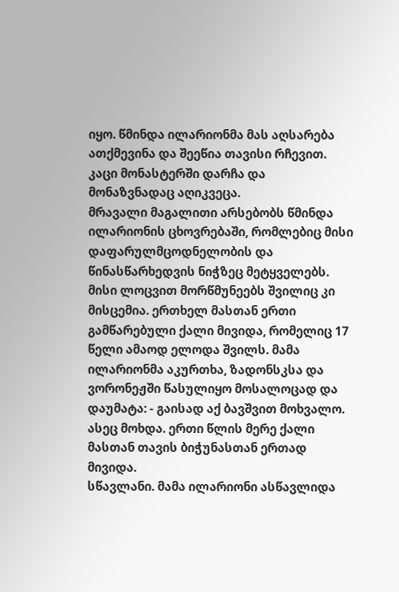იყო. წმინდა ილარიონმა მას აღსარება ათქმევინა და შეეწია თავისი რჩევით. კაცი მონასტერში დარჩა და მონაზვნადაც აღიკვეცა.
მრავალი მაგალითი არსებობს წმინდა ილარიონის ცხოვრებაში, რომლებიც მისი დაფარულმცოდნელობის და წინასწარხედვის ნიჭზეც მეტყველებს. მისი ლოცვით მორწმუნეებს შვილიც კი მისცემია. ერთხელ მასთან ერთი გამწარებული ქალი მივიდა, რომელიც 17 წელი ამაოდ ელოდა შვილს. მამა ილარიონმა აკურთხა, ზადონსკსა და ვორონეჟში წასულიყო მოსალოცად და დაუმატა: - გაისად აქ ბავშვით მოხვალო. ასეც მოხდა. ერთი წლის მერე ქალი მასთან თავის ბიჭუნასთან ერთად მივიდა.
სწავლანი. მამა ილარიონი ასწავლიდა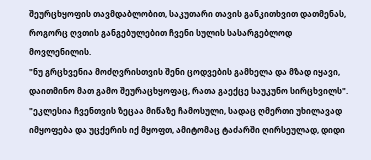შეურცხყოფის თავმდაბლობით, საკუთარი თავის განკითხვით დათმენას, როგორც ღვთის განგებულებით ჩვენი სულის სასარგებლოდ მოვლენილის.
"ნუ გრცხვენია მოძღვრისთვის შენი ცოდვების გამხელა და მზად იყავი, დაითმინო მათ გამო შეურაცხყოფაც, რათა გაექცე საუკუნო სირცხვილს".
"ეკლესია ჩვენთვის ზეცაა მიწაზე ჩამოსული, სადაც ღმერთი უხილავად იმყოფება და უცქერის იქ მყოფთ, ამიტომაც ტაძარში ღირსეულად, დიდი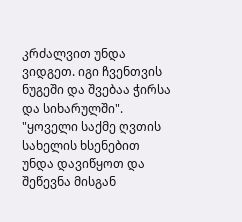კრძალვით უნდა ვიდგეთ. იგი ჩვენთვის ნუგეში და შვებაა ჭირსა და სიხარულში".
"ყოველი საქმე ღვთის სახელის ხსენებით უნდა დავიწყოთ და შეწევნა მისგან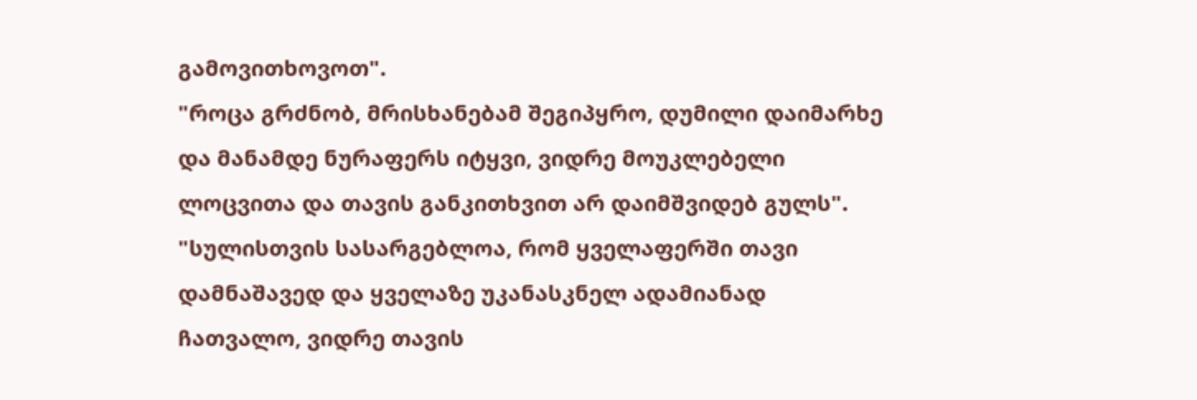გამოვითხოვოთ".
"როცა გრძნობ, მრისხანებამ შეგიპყრო, დუმილი დაიმარხე და მანამდე ნურაფერს იტყვი, ვიდრე მოუკლებელი ლოცვითა და თავის განკითხვით არ დაიმშვიდებ გულს".
"სულისთვის სასარგებლოა, რომ ყველაფერში თავი დამნაშავედ და ყველაზე უკანასკნელ ადამიანად ჩათვალო, ვიდრე თავის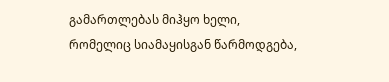გამართლებას მიჰყო ხელი, რომელიც სიამაყისგან წარმოდგება,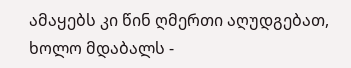ამაყებს კი წინ ღმერთი აღუდგებათ, ხოლო მდაბალს -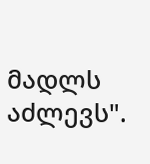მადლს აძლევს".